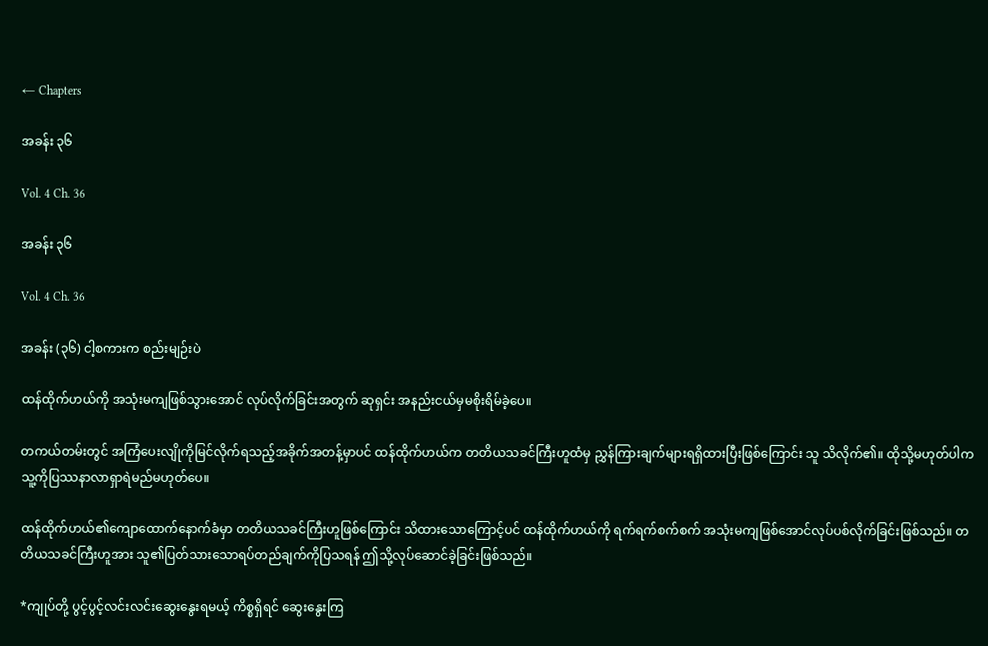← Chapters

အခန်း ၃၆

Vol. 4 Ch. 36

အခန်း ၃၆

Vol. 4 Ch. 36

အခန်း (၃၆) ငါ့စကားက စည်းမျဉ်းပဲ

ထန်ထိုက်ဟယ်ကို အသုံးမကျဖြစ်သွားအောင် လုပ်လိုက်ခြင်းအတွက် ဆုရှင်း အနည်းငယ်မှမစိုးရိမ်ခဲ့ပေ။

တကယ်တမ်းတွင် အကြံပေးလျိုကိုမြင်လိုက်ရသည့်အခိုက်အတန့်မှာပင် ထန်ထိုက်ဟယ်က တတိယသခင်ကြီးဟူထံမှ ညွှန်ကြားချက်များရရှိထားပြီးဖြစ်ကြောင်း သူ သိလိုက်၏။ ထိုသို့မဟုတ်ပါက သူ့ကိုပြဿနာလာရှာရဲမည်မဟုတ်ပေ။

ထန်ထိုက်ဟယ်၏ကျောထောက်နောက်ခံမှာ တတိယသခင်ကြီးဟူဖြစ်ကြောင်း သိထားသောကြောင့်ပင် ထန်ထိုက်ဟယ်ကို ရက်ရက်စက်စက် အသုံးမကျဖြစ်အောင်လုပ်ပစ်လိုက်ခြင်းဖြစ်သည်။ တတိယသခင်ကြီးဟူအား သူ၏ပြတ်သားသောရပ်တည်ချက်ကိုပြသရန် ဤသို့လုပ်ဆောင်ခဲ့ခြင်းဖြစ်သည်။

*ကျုပ်တို့ ပွင့်ပွင့်လင်းလင်းဆွေးနွေးရမယ့် ကိစ္စရှိရင် ဆွေးနွေးကြ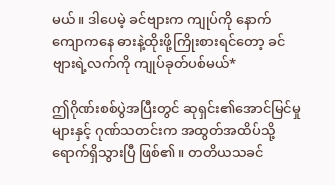မယ်။ ဒါပေမဲ့ ခင်ဗျားက ကျုပ်ကို နောက်ကျောကနေ ဓားနဲ့ထိုးဖို့ကြိုးစားရင်တော့ ခင်ဗျားရဲ့လက်ကို ကျုပ်ခုတ်ပစ်မယ်*

ဤဂိုဏ်းစစ်ပွဲအပြီးတွင် ဆုရှင်း၏အောင်မြင်မှုများနှင့် ဂုဏ်သတင်းက အထွတ်အထိပ်သို့ ရောက်ရှိသွားပြီ ဖြစ်၏။ တတိယသခင်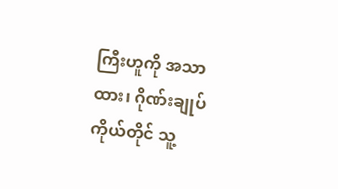ကြီးဟူကို အသာထား၊ ဂိုဏ်းချုပ်ကိုယ်တိုင် သူ့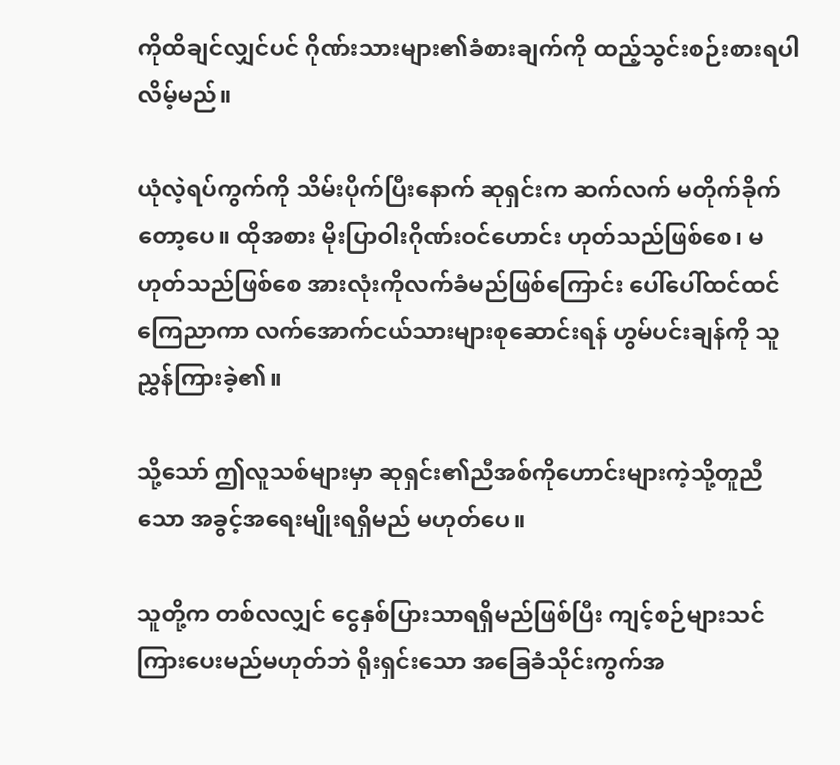ကိုထိချင်လျှင်ပင် ဂိုဏ်းသားများ၏ခံစားချက်ကို ထည့်သွင်းစဉ်းစားရပါလိမ့်မည်။

ယုံလဲ့ရပ်ကွက်ကို သိမ်းပိုက်ပြီးနောက် ဆုရှင်းက ဆက်လက် မတိုက်ခိုက်တော့ပေ။ ထိုအစား မိုးပြာဝါးဂိုဏ်းဝင်ဟောင်း ဟုတ်သည်ဖြစ်စေ၊ မဟုတ်သည်ဖြစ်စေ အားလုံးကိုလက်ခံမည်ဖြစ်ကြောင်း ပေါ်ပေါ်ထင်ထင် ကြေညာကာ လက်အောက်ငယ်သားများစုဆောင်းရန် ဟွမ်ပင်းချန်ကို သူ ညွှန်ကြားခဲ့၏။

သို့သော် ဤလူသစ်များမှာ ဆုရှင်း၏ညီအစ်ကိုဟောင်းများကဲ့သို့တူညီသော အခွင့်အရေးမျိုးရရှိမည် မဟုတ်ပေ။

သူတို့က တစ်လလျှင် ငွေနှစ်ပြားသာရရှိမည်ဖြစ်ပြီး ကျင့်စဉ်များသင်ကြားပေးမည်မဟုတ်ဘဲ ရိုးရှင်းသော အခြေခံသိုင်းကွက်အ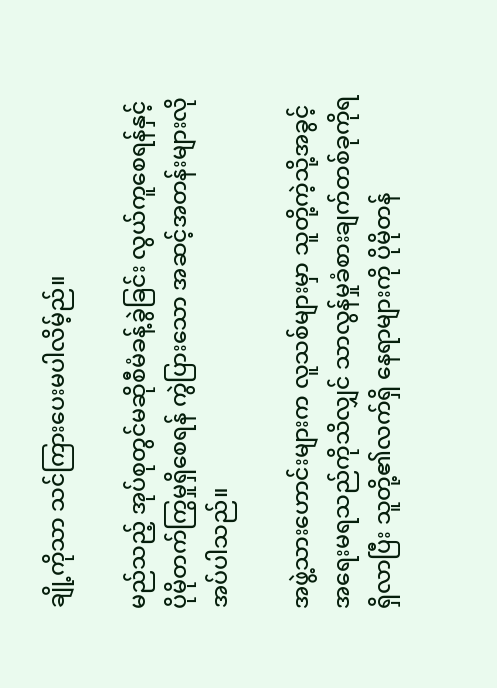ချို့ကိုသာ သင်ကြားပေးမပါလိမ့်ည်။

မည်သည့် အုပ်စုတွင်မဆိုစီမံခန့်ခွဲခြင်း လွယ်ကူစေရန်နှင့် ပိုမိုတက်ကြွမှုရှိစေရန် ကွဲပြားသော အဆင့်အတန်းများလိုအပ်ပါသည်။

အဖွဲ့သားဟောင်းများက လူသစ်များမှာ သူတို့ကဲ့သို့အခွင့်အရေးမရသည်ကိုသိလျှင် သာလွန်မှုခံစားချက်တစ်ခုကိုရရှိလာပြီး သူတို့၏လက်ရှိ နေရာများကို ပိုမိုတန်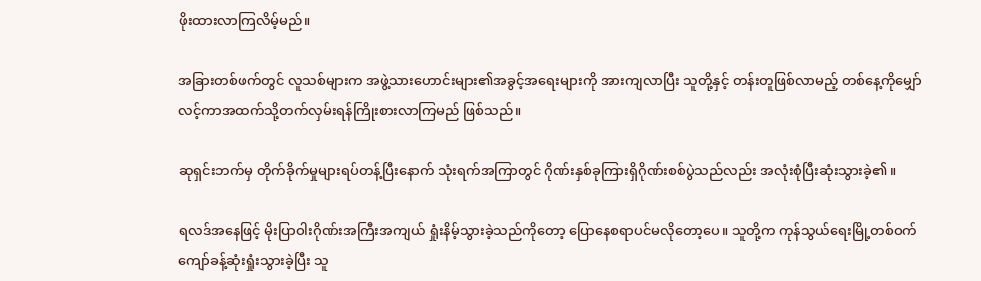ဖိုးထားလာကြလိမ့်မည်။

အခြားတစ်ဖက်တွင် လူသစ်များက အဖွဲ့သားဟောင်းများ၏အခွင့်အရေးများကို အားကျလာပြီး သူတို့နှင့် တန်းတူဖြစ်လာမည့် တစ်နေ့ကိုမျှော်လင့်ကာအထက်သို့တက်လှမ်းရန်ကြိုးစားလာကြမည် ဖြစ်သည်။

ဆုရှင်းဘက်မှ တိုက်ခိုက်မှုများရပ်တန့်ပြီးနောက် သုံးရက်အကြာတွင် ဂိုဏ်းနှစ်ခုကြားရှိဂိုဏ်းစစ်ပွဲသည်လည်း အလုံးစုံပြီးဆုံးသွားခဲ့၏။

ရလဒ်အနေဖြင့် မိုးပြာဝါးဂိုဏ်းအကြီးအကျယ် ရှုံးနိမ့်သွားခဲ့သည်ကိုတော့ ပြောနေစရာပင်မလိုတော့ပေ။ သူတို့က ကုန်သွယ်ရေးမြို့တစ်ဝက်ကျော်ခန့်ဆုံးရှုံးသွားခဲ့ပြီး သူ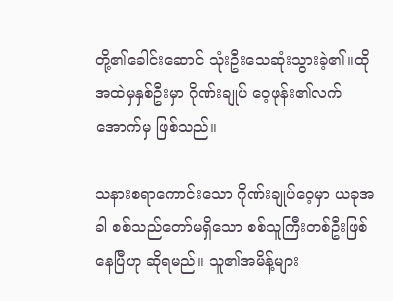တို့၏ခေါင်းဆောင် သုံးဦးသေဆုံးသွားခဲ့၏။ထိုအထဲမှနှစ်ဦးမှာ ဂိုဏ်းချုပ် ဝေ့ဖုန်း၏လက်အောက်မှ ဖြစ်သည်။

သနားစရာကောင်းသော ဂိုဏ်းချုပ်ဝေ့မှာ ယခုအခါ စစ်သည်တော်မရှိသော စစ်သူကြီးတစ်ဦးဖြစ်နေပြီဟု ဆိုရမည်။ သူ၏အမိန့်များ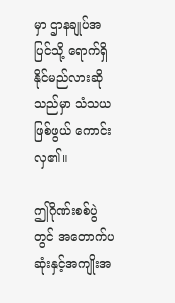မှာ ဌာနချုပ်အပြင်သို့ ရောက်ရှိနိုင်မည်လားဆိုသည်မှာ သံသယဖြစ်ဖွယ် ကောင်းလှ၏။

ဤဂိုဏ်းစစ်ပွဲတွင် အတောက်ပဆုံးနှင့်အကျိုးအ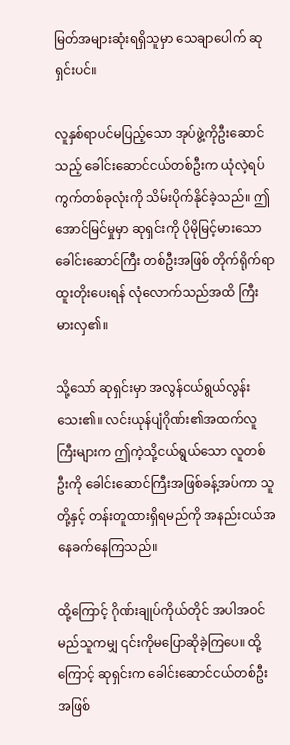မြတ်အများဆုံးရရှိသူမှာ သေချာပေါက် ဆုရှင်းပင်။

လူနှစ်ရာပင်မပြည့်သော အုပ်ဖွဲ့ကိုဦးဆောင်သည့် ခေါင်းဆောင်ငယ်တစ်ဦးက ယုံလဲ့ရပ်ကွက်တစ်ခုလုံးကို သိမ်းပိုက်နိုင်ခဲ့သည်။ ဤအောင်မြင်မှုမှာ ဆုရှင်းကို ပိုမိုမြင့်မားသောခေါင်းဆောင်ကြီး တစ်ဦးအဖြစ် တိုက်ရိုက်ရာထူးတိုးပေးရန် လုံလောက်သည်အထိ ကြီးမားလှ၏။

သို့သော် ဆုရှင်းမှာ အလွန်ငယ်ရွယ်လွန်းသေး၏။ လင်းယုန်ပျံဂိုဏ်း၏အထက်လူကြီးများက ဤကဲ့သို့ငယ်ရွယ်သော လူတစ်ဦးကို ခေါင်းဆောင်ကြီးအဖြစ်ခန့်အပ်ကာ သူတို့နှင့် တန်းတူထားရှိရမည်ကို အနည်းငယ်အနေခက်နေကြသည်။

ထို့ကြောင့် ဂိုဏ်းချုပ်ကိုယ်တိုင် အပါအဝင် မည်သူကမျှ ၎င်းကိုမပြောဆိုခဲ့ကြပေ။ ထို့ကြောင့် ဆုရှင်းက ခေါင်းဆောင်ငယ်တစ်ဦးအဖြစ်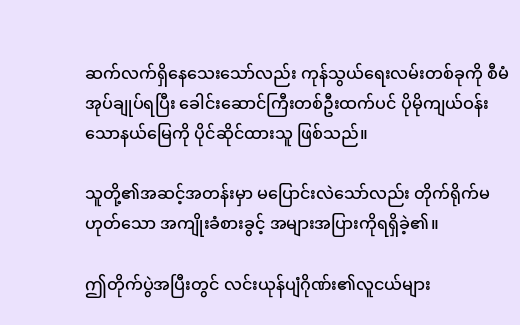ဆက်လက်ရှိနေသေးသော်လည်း ကုန်သွယ်ရေးလမ်းတစ်ခုကို စီမံအုပ်ချုပ်ရပြီး ခေါင်းဆောင်ကြီးတစ်ဦးထက်ပင် ပိုမိုကျယ်ဝန်းသောနယ်မြေကို ပိုင်ဆိုင်ထားသူ ဖြစ်သည်။

သူတို့၏အဆင့်အတန်းမှာ မပြောင်းလဲသော်လည်း တိုက်ရိုက်မဟုတ်သော အကျိုးခံစားခွင့် အများအပြားကိုရရှိခဲ့၏။

ဤတိုက်ပွဲအပြီးတွင် လင်းယုန်ပျံဂိုဏ်း၏လူငယ်များ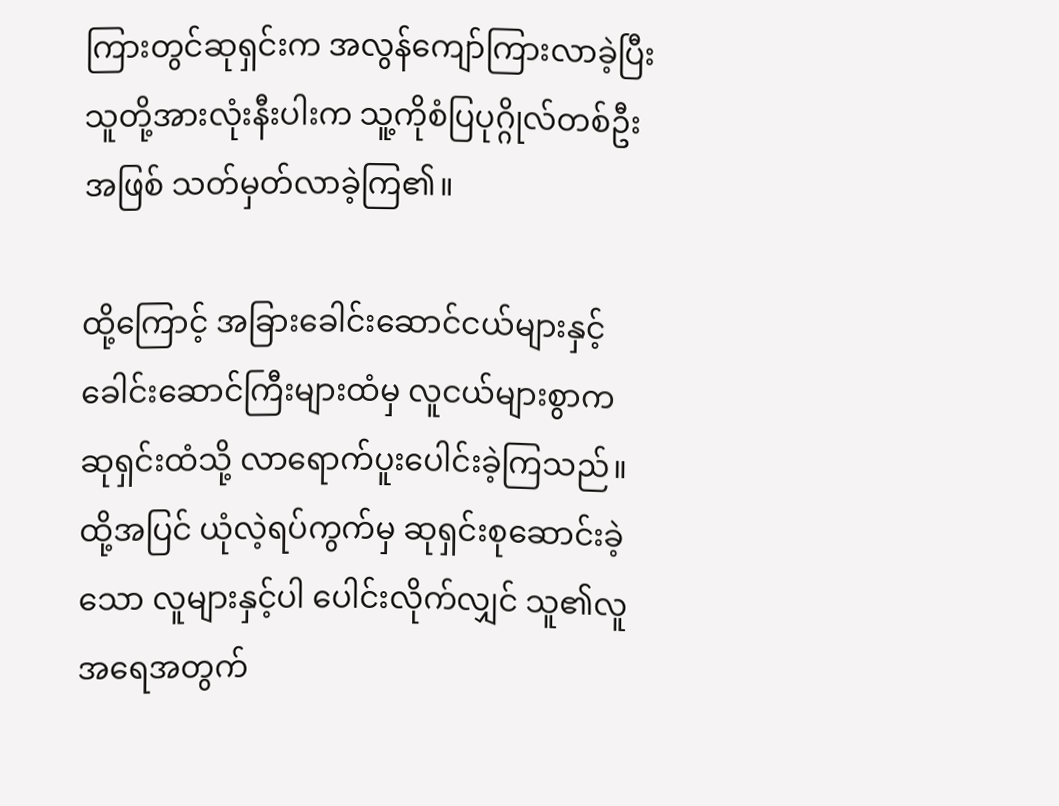ကြားတွင်ဆုရှင်းက အလွန်ကျော်ကြားလာခဲ့ပြီး သူတို့အားလုံးနီးပါးက သူ့ကိုစံပြပုဂ္ဂိုလ်တစ်ဦးအဖြစ် သတ်မှတ်လာခဲ့ကြ၏။

ထို့ကြောင့် အခြားခေါင်းဆောင်ငယ်များနှင့် ခေါင်းဆောင်ကြီးများထံမှ လူငယ်များစွာက ဆုရှင်းထံသို့ လာရောက်ပူးပေါင်းခဲ့ကြသည်။ ထို့အပြင် ယုံလဲ့ရပ်ကွက်မှ ဆုရှင်းစုဆောင်းခဲ့သော လူများနှင့်ပါ ပေါင်းလိုက်လျှင် သူ၏လူအရေအတွက်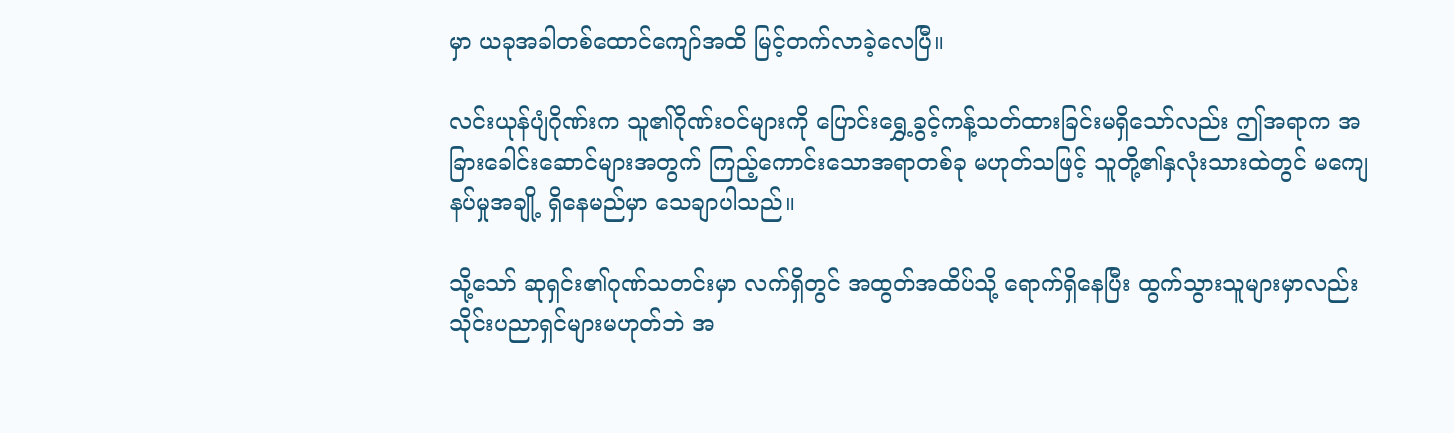မှာ ယခုအခါတစ်ထောင်ကျော်အထိ မြင့်တက်လာခဲ့လေပြီ။

လင်းယုန်ပျံဂိုဏ်းက သူ၏ဂိုဏ်းဝင်များကို ပြောင်းရွှေ့ခွင့်ကန့်သတ်ထားခြင်းမရှိသော်လည်း ဤအရာက အခြားခေါင်းဆောင်များအတွက် ကြည့်ကောင်းသောအရာတစ်ခု မဟုတ်သဖြင့် သူတို့၏နှလုံးသားထဲတွင် မကျေနပ်မှုအချို့ ရှိနေမည်မှာ သေချာပါသည်။

သို့သော် ဆုရှင်း၏ဂုဏ်သတင်းမှာ လက်ရှိတွင် အထွတ်အထိပ်သို့ ရောက်ရှိနေပြီး ထွက်သွားသူများမှာလည်း သိုင်းပညာရှင်များမဟုတ်ဘဲ အ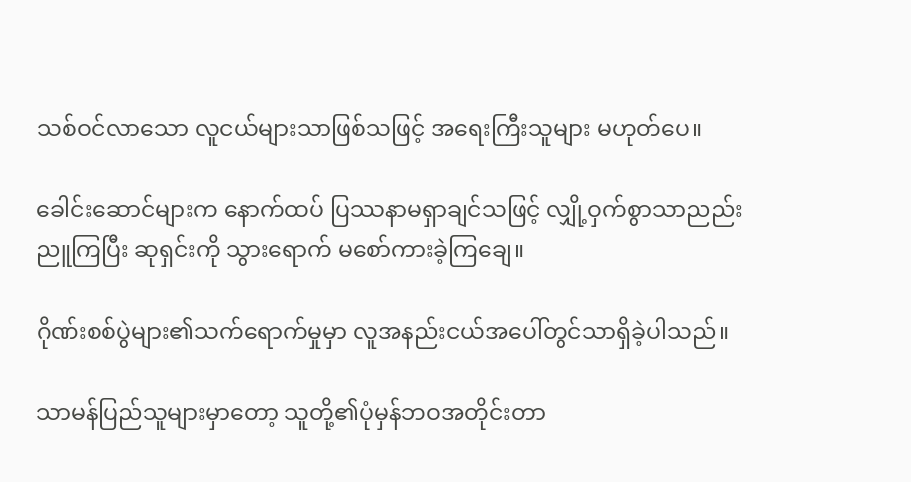သစ်ဝင်လာသော လူငယ်များသာဖြစ်သဖြင့် အရေးကြီးသူများ မဟုတ်ပေ။

ခေါင်းဆောင်များက နောက်ထပ် ပြဿနာမရှာချင်သဖြင့် လျှို့ဝှက်စွာသာညည်းညူကြပြီး ဆုရှင်းကို သွားရောက် မစော်ကားခဲ့ကြချေ။

ဂိုဏ်းစစ်ပွဲများ၏သက်ရောက်မှုမှာ လူအနည်းငယ်အပေါ်တွင်သာရှိခဲ့ပါသည်။

သာမန်ပြည်သူများမှာတော့ သူတို့၏ပုံမှန်ဘဝအတိုင်းတာ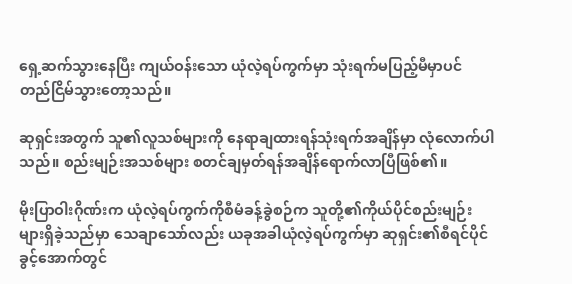ရှေ့ဆက်သွားနေပြီး ကျယ်ဝန်းသော ယုံလဲ့ရပ်ကွက်မှာ သုံးရက်မပြည့်မီမှာပင် တည်ငြိမ်သွားတော့သည်။

ဆုရှင်းအတွက် သူ၏လူသစ်များကို နေရာချထားရန်သုံးရက်အချိန်မှာ လုံလောက်ပါသည်။ စည်းမျဉ်းအသစ်များ စတင်ချမှတ်ရန်အချိန်ရောက်လာပြီဖြစ်၏။

မိုးပြာဝါးဂိုဏ်းက ယုံလဲ့ရပ်ကွက်ကိုစီမံခန့်ခွဲစဉ်က သူတို့၏ကိုယ်ပိုင်စည်းမျဉ်းများရှိခဲ့သည်မှာ သေချာသော်လည်း ယခုအခါယုံလဲ့ရပ်ကွက်မှာ ဆုရှင်း၏စီရင်ပိုင်ခွင့်အောက်တွင်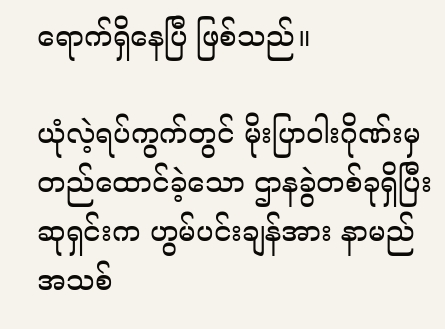ရောက်ရှိနေပြီ ဖြစ်သည်။

ယုံလဲ့ရပ်ကွက်တွင် မိုးပြာဝါးဂိုဏ်းမှ တည်ထောင်ခဲ့သော ဌာနခွဲတစ်ခုရှိပြီး ဆုရှင်းက ဟွမ်ပင်းချန်အား နာမည်အသစ်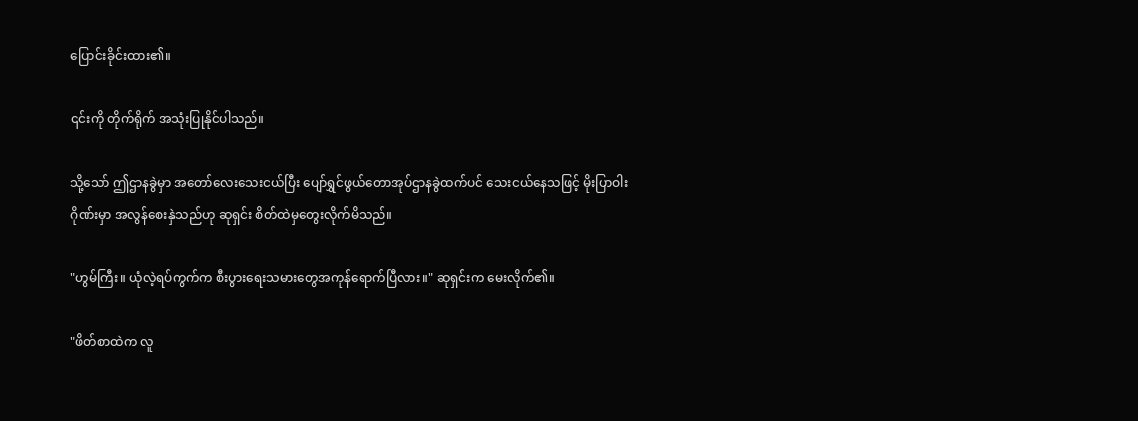ပြောင်းခိုင်းထား၏။

၎င်းကို တိုက်ရိုက် အသုံးပြုနိုင်ပါသည်။

သို့သော် ဤဌာနခွဲမှာ အတော်လေးသေးငယ်ပြီး ပျော်ရွှင်ဖွယ်တောအုပ်ဌာနခွဲထက်ပင် သေးငယ်နေသဖြင့် မိုးပြာဝါးဂိုဏ်းမှာ အလွန်စေးနှဲသည်ဟု ဆုရှင်း စိတ်ထဲမှတွေးလိုက်မိသည်။

"ဟွမ်ကြီး။ ယုံလဲ့ရပ်ကွက်က စီးပွားရေးသမားတွေအကုန်ရောက်ပြီလား။" ဆုရှင်းက မေးလိုက်၏။

"ဖိတ်စာထဲက လူ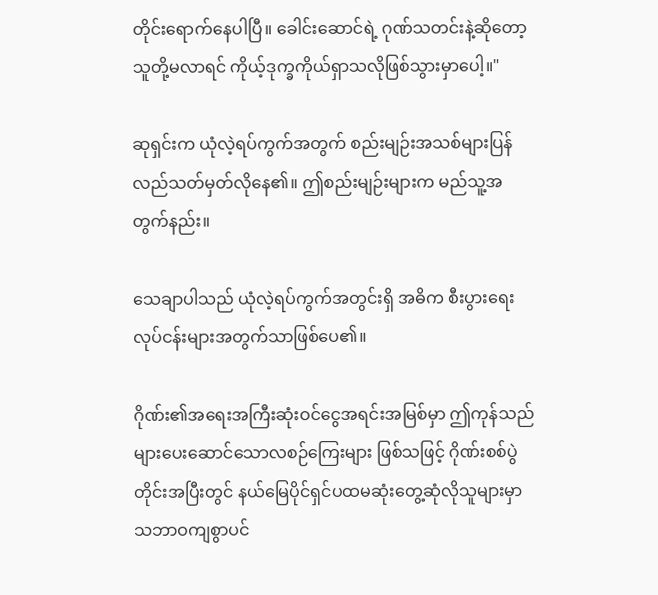တိုင်းရောက်နေပါပြီ။ ခေါင်းဆောင်ရဲ့ ဂုဏ်သတင်းနဲ့ဆိုတော့ သူတို့မလာရင် ကိုယ့်ဒုက္ခကိုယ်ရှာသလိုဖြစ်သွားမှာပေါ့။"

ဆုရှင်းက ယုံလဲ့ရပ်ကွက်အတွက် စည်းမျဉ်းအသစ်များပြန်လည်သတ်မှတ်လိုနေ၏။ ဤစည်းမျဉ်းများက မည်သူ့အတွက်နည်း။

သေချာပါသည် ယုံလဲ့ရပ်ကွက်အတွင်းရှိ အဓိက စီးပွားရေးလုပ်ငန်းများအတွက်သာဖြစ်ပေ၏။

ဂိုဏ်း၏အရေးအကြီးဆုံးဝင်ငွေအရင်းအမြစ်မှာ ဤကုန်သည်များပေးဆောင်သောလစဉ်ကြေးများ ဖြစ်သဖြင့် ဂိုဏ်းစစ်ပွဲတိုင်းအပြီးတွင် နယ်မြေပိုင်ရှင်ပထမဆုံးတွေ့ဆုံလိုသူများမှာ သဘာဝကျစွာပင်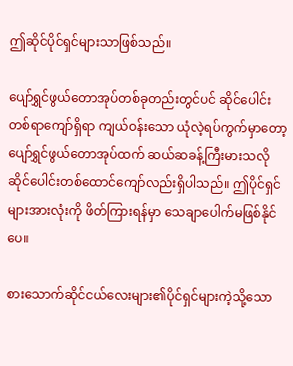ဤဆိုင်ပိုင်ရှင်များသာဖြစ်သည်။

ပျော်ရွှင်ဖွယ်တောအုပ်တစ်ခုတည်းတွင်ပင် ဆိုင်ပေါင်းတစ်ရာကျော်ရှိရာ ကျယ်ဝန်းသော ယုံလဲ့ရပ်ကွက်မှာတော့ ပျော်ရွှင်ဖွယ်တောအုပ်ထက် ဆယ်ဆခန့်ကြီးမားသလို ဆိုင်ပေါင်းတစ်ထောင်ကျော်လည်းရှိပါသည်။ ဤပိုင်ရှင်များအားလုံးကို ဖိတ်ကြားရန်မှာ သေချာပေါက်မဖြစ်နိုင်ပေ။

စားသောက်ဆိုင်ငယ်လေးများ၏ပိုင်ရှင်များကဲ့သို့သော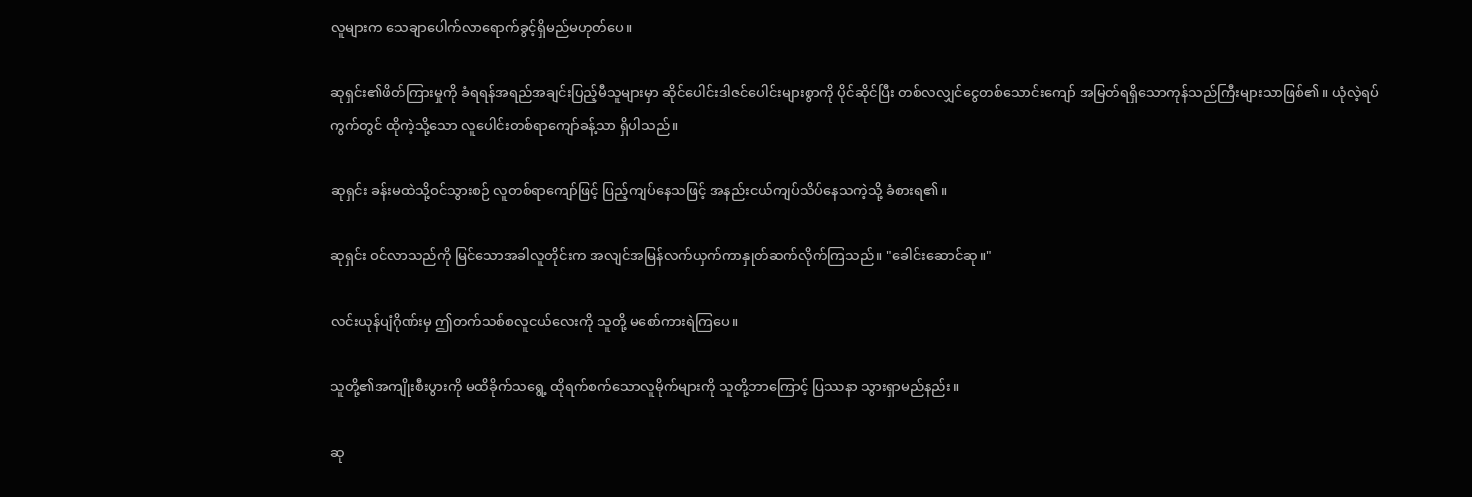လူများက သေချာပေါက်လာရောက်ခွင့်ရှိမည်မဟုတ်ပေ။

ဆုရှင်း၏ဖိတ်ကြားမှုကို ခံရရန်အရည်အချင်းပြည့်မီသူများမှာ ဆိုင်ပေါင်းဒါဇင်ပေါင်းများစွာကို ပိုင်ဆိုင်ပြီး တစ်လလျှင်ငွေတစ်သောင်းကျော် အမြတ်ရရှိသောကုန်သည်ကြီးများသာဖြစ်၏။ ယုံလဲ့ရပ်ကွက်တွင် ထိုကဲ့သို့သော လူပေါင်းတစ်ရာကျော်ခန့်သာ ရှိပါသည်။

ဆုရှင်း ခန်းမထဲသို့ဝင်သွားစဉ် လူတစ်ရာကျော်ဖြင့် ပြည့်ကျပ်နေသဖြင့် အနည်းငယ်ကျပ်သိပ်နေသကဲ့သို့ ခံစားရ၏။

ဆုရှင်း ဝင်လာသည်ကို မြင်သောအခါလူတိုင်းက အလျင်အမြန်လက်ယှက်ကာနှုတ်ဆက်လိုက်ကြသည်။ "ခေါင်းဆောင်ဆု။"

လင်းယုန်ပျံဂိုဏ်းမှ ဤတက်သစ်စလူငယ်လေးကို သူတို့ မစော်ကားရဲကြပေ။

သူတို့၏အကျိုးစီးပွားကို မထိခိုက်သရွေ့ ထိုရက်စက်သောလူမိုက်များကို သူတို့ဘာကြောင့် ပြဿနာ သွားရှာမည်နည်း။

ဆု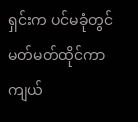ရှင်းက ပင်မခုံတွင်မတ်မတ်ထိုင်ကာ ကျယ်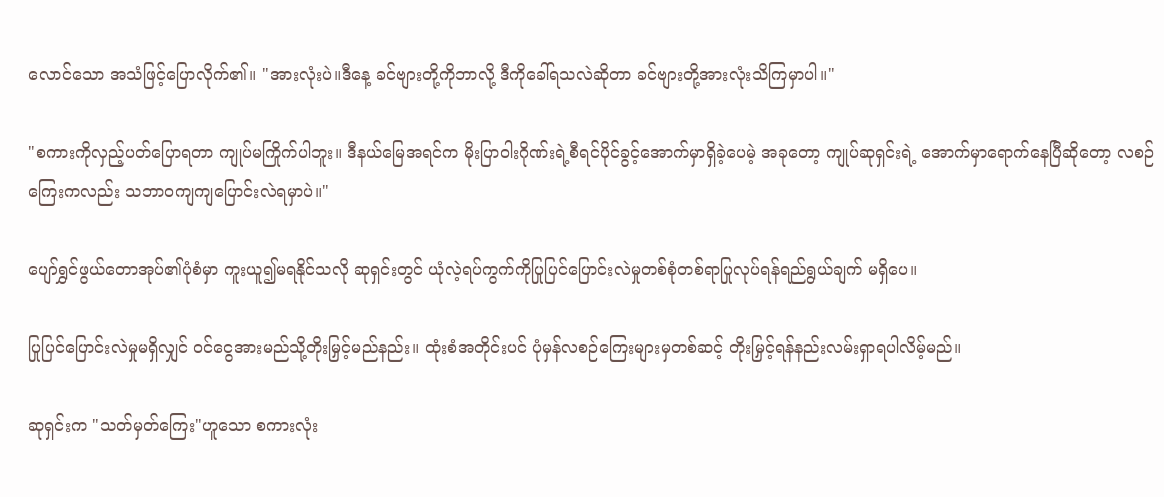လောင်သော အသံဖြင့်ပြောလိုက်၏။ "အားလုံးပဲ။ဒီနေ့ ခင်ဗျားတို့ကိုဘာလို့ ဒီကိုခေါ်ရသလဲဆိုတာ ခင်ဗျားတို့အားလုံးသိကြမှာပါ။"

"စကားကိုလှည့်ပတ်ပြောရတာ ကျုပ်မကြိုက်ပါဘူး။ ဒီနယ်မြေအရင်က မိုးပြာဝါးဂိုဏ်းရဲ့စီရင်ပိုင်ခွင့်အောက်မှာရှိခဲ့ပေမဲ့ အခုတော့ ကျုပ်ဆုရှင်းရဲ့ အောက်မှာရောက်နေပြီဆိုတော့ လစဉ်ကြေးကလည်း သဘာဝကျကျပြောင်းလဲရမှာပဲ။"

ပျော်ရွှင်ဖွယ်တောအုပ်၏ပုံစံမှာ ကူးယူ၍မရနိုင်သလို ဆုရှင်းတွင် ယုံလဲ့ရပ်ကွက်ကိုပြုပြင်ပြောင်းလဲမှုတစ်စုံတစ်ရာပြုလုပ်ရန်ရည်ရွယ်ချက် မရှိပေ။

ပြုပြင်ပြောင်းလဲမှုမရှိလျှင် ဝင်ငွေအားမည်သို့တိုးမြှင့်မည်နည်း။ ထုံးစံအတိုင်းပင် ပုံမှန်လစဉ်ကြေးများမှတစ်ဆင့် တိုးမြှင့်ရန်နည်းလမ်းရှာရပါလိမ့်မည်။

ဆုရှင်းက "သတ်မှတ်ကြေး"ဟူသော စကားလုံး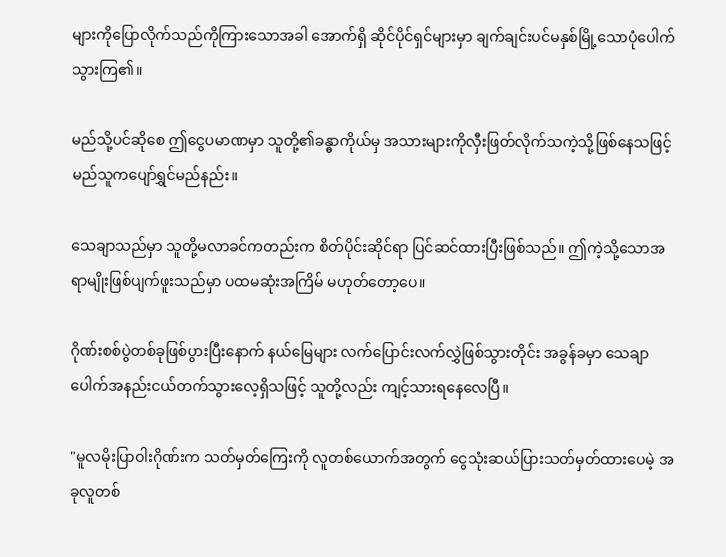များကိုပြောလိုက်သည်ကိုကြားသောအခါ အောက်ရှိ ဆိုင်ပိုင်ရှင်များမှာ ချက်ချင်းပင်မနှစ်မြို့သောပုံပေါက်သွားကြ၏။

မည်သို့ပင်ဆိုစေ ဤငွေပမာဏမှာ သူတို့၏ခန္ဓာကိုယ်မှ အသားများကိုလှီးဖြတ်လိုက်သကဲ့သို့ဖြစ်နေသဖြင့် မည်သူကပျော်ရွှင်မည်နည်း။

သေချာသည်မှာ သူတို့မလာခင်ကတည်းက စိတ်ပိုင်းဆိုင်ရာ ပြင်ဆင်ထားပြီးဖြစ်သည်။ ဤကဲ့သို့သောအရာမျိုးဖြစ်ပျက်ဖူးသည်မှာ ပထမဆုံးအကြိမ် မဟုတ်တော့ပေ။

ဂိုဏ်းစစ်ပွဲတစ်ခုဖြစ်ပွားပြီးနောက် နယ်မြေများ လက်ပြောင်းလက်လွှဲဖြစ်သွားတိုင်း အခွန်ခမှာ သေချာပေါက်အနည်းငယ်တက်သွားလေ့ရှိသဖြင့် သူတို့လည်း ကျင့်သားရနေလေပြီ။

"မူလမိုးပြာဝါးဂိုဏ်းက သတ်မှတ်ကြေးကို လူတစ်ယောက်အတွက် ငွေသုံးဆယ်ပြားသတ်မှတ်ထားပေမဲ့ အခုလူတစ်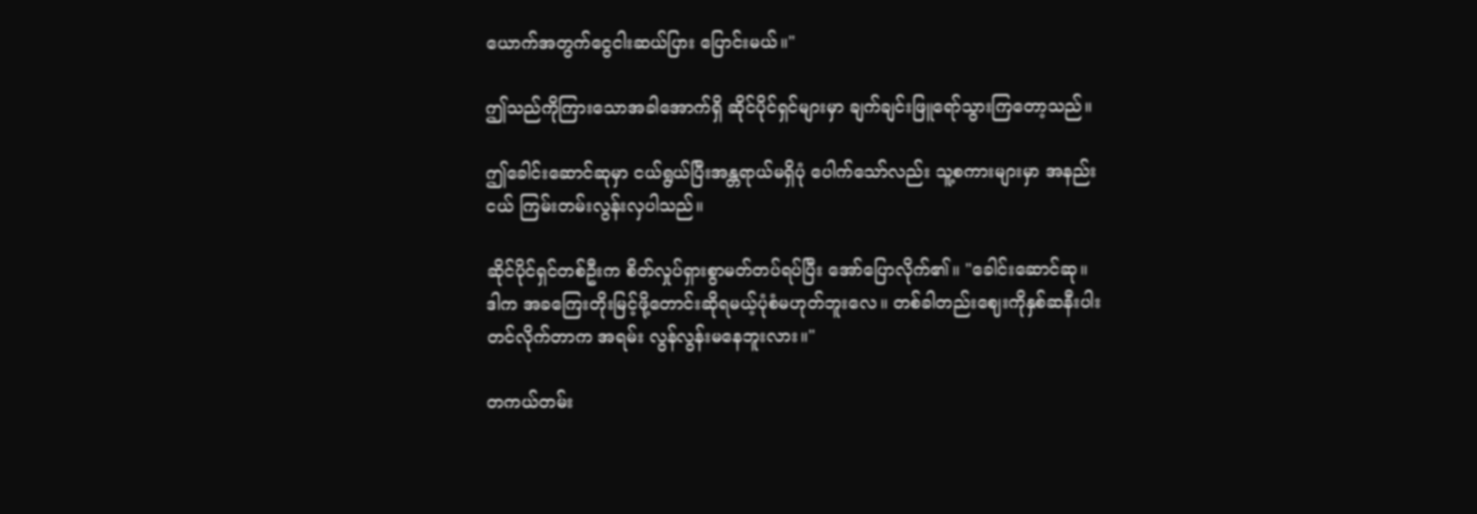ယောက်အတွက်ငွေငါးဆယ်ပြား ပြောင်းမယ်။"

ဤသည်ကိုကြားသောအခါအောက်ရှိ ဆိုင်ပိုင်ရှင်များမှာ ချက်ချင်းဖြူရော်သွားကြတော့သည်။

ဤခေါင်းဆောင်ဆုမှာ ငယ်ရွယ်ပြီးအန္တရာယ်မရှိပုံ ပေါက်သော်လည်း သူ့စကားများမှာ အနည်းငယ် ကြမ်းတမ်းလွန်းလှပါသည်။

ဆိုင်ပိုင်ရှင်တစ်ဦးက စိတ်လှုပ်ရှားစွာမတ်တပ်ရပ်ပြီး အော်ပြောလိုက်၏။ "ခေါင်းဆောင်ဆု။ ဒါက အခကြေးတိုးမြင့်ဖို့တောင်းဆိုရမယ့်ပုံစံမဟုတ်ဘူးလေ။ တစ်ခါတည်းဈေးကိုနှစ်ဆနီးပါး တင်လိုက်တာက အရမ်း လွန်လွန်းမနေဘူးလား။"

တကယ်တမ်း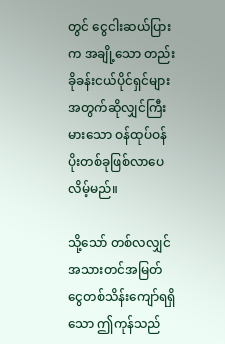တွင် ငွေငါးဆယ်ပြားက အချို့သော တည်းခိုခန်းငယ်ပိုင်ရှင်များအတွက်ဆိုလျှင်ကြီးမားသော ဝန်ထုပ်ဝန်ပိုးတစ်ခုဖြစ်လာပေလိမ့်မည်။

သို့သော် တစ်လလျှင် အသားတင်အမြတ်ငွေတစ်သိန်းကျော်ရရှိသော ဤကုန်သည်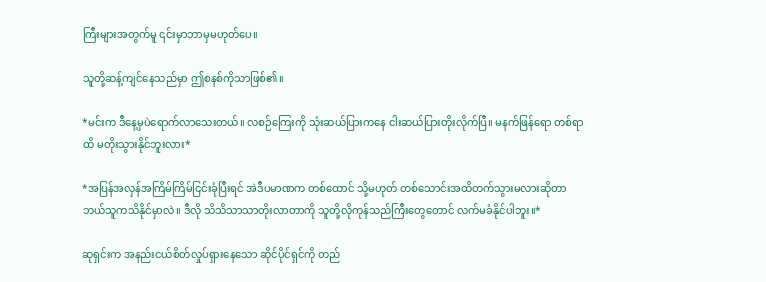ကြီးများအတွက်မူ ၎င်းမှာဘာမှမဟုတ်ပေ။

သူတို့ဆန့်ကျင်နေသည်မှာ ဤစနစ်ကိုသာဖြစ်၏။

*မင်းက ဒီနေ့မှပဲရောက်လာသေးတယ်။ လစဉ်ကြေးကို သုံးဆယ်ပြားကနေ ငါးဆယ်ပြားတိုးလိုက်ပြီ။ မနက်ဖြန်ရော တစ်ရာထိ မတိုးသွားနိုင်ဘူးလား*

*အပြန်အလှန်အကြိမ်ကြိမ်ငြင်းခုံပြီးရင် အဲဒီပမာဏက တစ်ထောင် သို့မဟုတ် တစ်သောင်းအထိတက်သွားမလားဆိုတာ ဘယ်သူကသိနိုင်မှာလဲ။ ဒီလို သိသိသာသာတိုးလာတာကို သူတို့လိုကုန်သည်ကြီးတွေတောင် လက်မခံနိုင်ပါဘူး။*

ဆုရှင်းက အနည်းငယ်စိတ်လှုပ်ရှားနေသော ဆိုင်ပိုင်ရှင်ကို တည်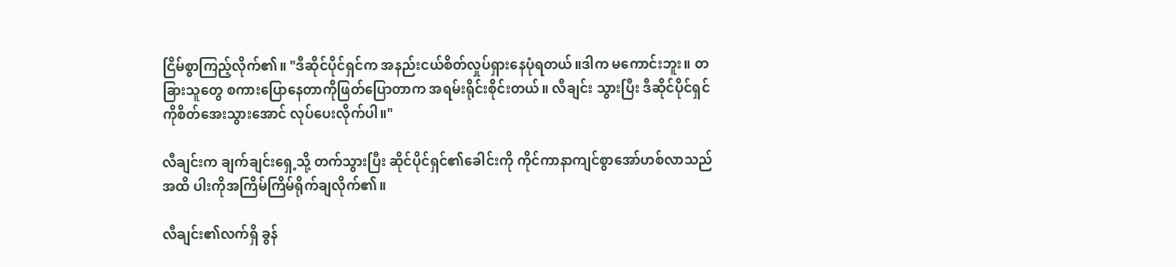ငြိမ်စွာကြည့်လိုက်၏။ "ဒီဆိုင်ပိုင်ရှင်က အနည်းငယ်စိတ်လှုပ်ရှားနေပုံရတယ်။ဒါက မကောင်းဘူး။ တခြားသူတွေ စကားပြောနေတာကိုဖြတ်ပြောတာက အရမ်းရိုင်းစိုင်းတယ်။ လီချင်း သွားပြီး ဒီဆိုင်ပိုင်ရှင်ကိုစိတ်အေးသွားအောင် လုပ်ပေးလိုက်ပါ။"

လီချင်းက ချက်ချင်းရှေ့သို့ တက်သွားပြီး ဆိုင်ပိုင်ရှင်၏ခေါင်းကို ကိုင်ကာနာကျင်စွာအော်ဟစ်လာသည်အထိ ပါးကိုအကြိမ်ကြိမ်ရိုက်ချလိုက်၏။

လီချင်း၏လက်ရှိ ခွန်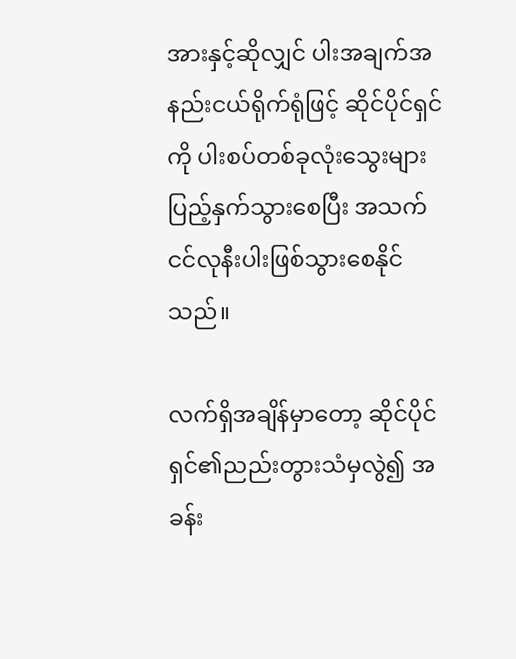အားနှင့်ဆိုလျှင် ပါးအချက်အနည်းငယ်ရိုက်ရုံဖြင့် ဆိုင်ပိုင်ရှင်ကို ပါးစပ်တစ်ခုလုံးသွေးများပြည့်နှက်သွားစေပြီး အသက်ငင်လုနီးပါးဖြစ်သွားစေနိုင်သည်။

လက်ရှိအချိန်မှာတော့ ဆိုင်ပိုင်ရှင်၏ညည်းတွားသံမှလွဲ၍ အခန်း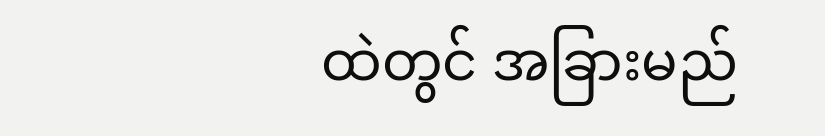ထဲတွင် အခြားမည်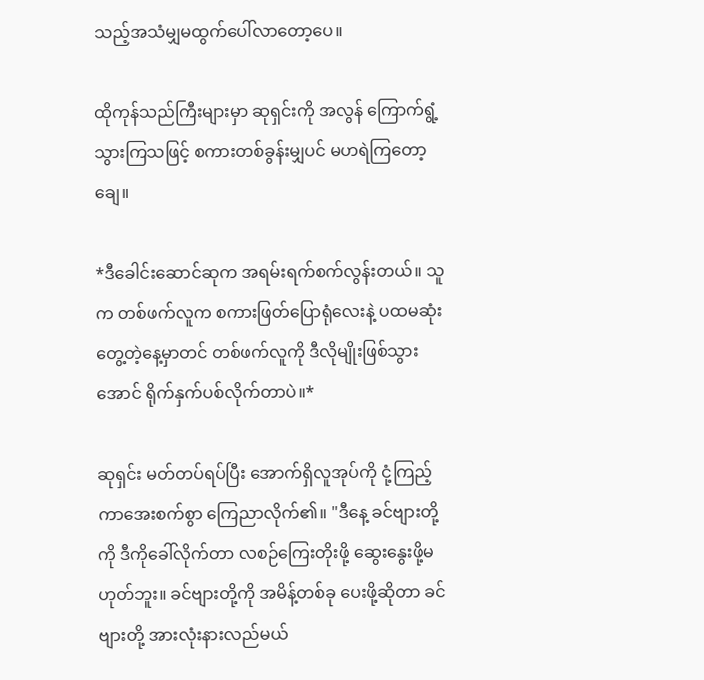သည့်အသံမျှမထွက်ပေါ်လာတော့ပေ။

ထိုကုန်သည်ကြီးများမှာ ဆုရှင်းကို အလွန် ကြောက်ရွံ့သွားကြသဖြင့် စကားတစ်ခွန်းမျှပင် မဟရဲကြတော့ချေ။

*ဒီခေါင်းဆောင်ဆုက အရမ်းရက်စက်လွန်းတယ်။ သူက တစ်ဖက်လူက စကားဖြတ်ပြောရုံလေးနဲ့ ပထမဆုံးတွေ့တဲ့နေ့မှာတင် တစ်ဖက်လူကို ဒီလိုမျိုးဖြစ်သွားအောင် ရိုက်နှက်ပစ်လိုက်တာပဲ။*

ဆုရှင်း မတ်တပ်ရပ်ပြီး အောက်ရှိလူအုပ်ကို ငုံ့ကြည့်ကာအေးစက်စွာ ကြေညာလိုက်၏။ "ဒီနေ့ ခင်ဗျားတို့ကို ဒီကိုခေါ်လိုက်တာ လစဉ်ကြေးတိုးဖို့ ဆွေးနွေးဖို့မဟုတ်ဘူး။ ခင်ဗျားတို့ကို အမိန့်တစ်ခု ပေးဖို့ဆိုတာ ခင်ဗျားတို့ အားလုံးနားလည်မယ်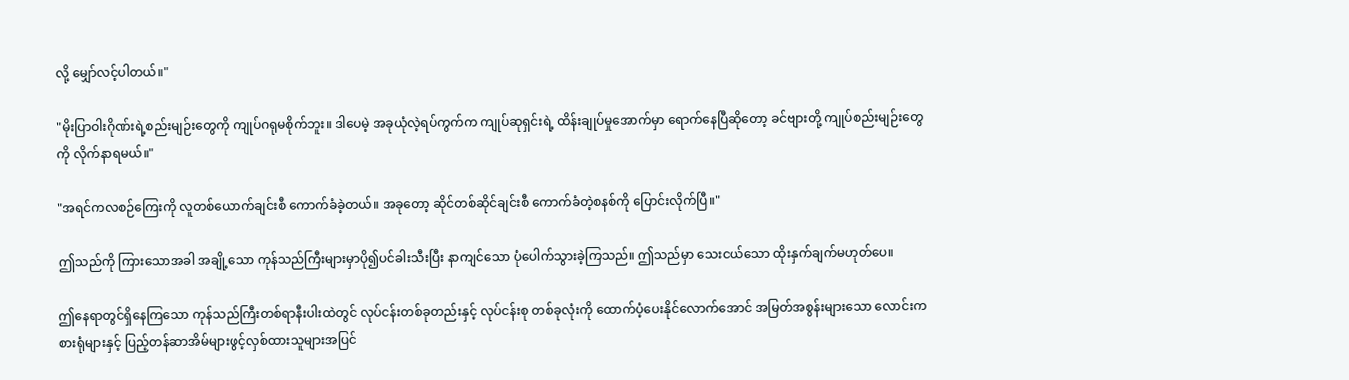လို့ မျှော်လင့်ပါတယ်။"

"မိုးပြာဝါးဂိုဏ်းရဲ့စည်းမျဉ်းတွေကို ကျုပ်ဂရုမစိုက်ဘူး။ ဒါပေမဲ့ အခုယုံလဲ့ရပ်ကွက်က ကျုပ်ဆုရှင်းရဲ့ ထိန်းချုပ်မှုအောက်မှာ ရောက်နေပြီဆိုတော့ ခင်ဗျားတို့ ကျုပ်စည်းမျဉ်းတွေကို လိုက်နာရမယ်။"

"အရင်ကလစဉ်ကြေးကို လူတစ်ယောက်ချင်းစီ ကောက်ခံခဲ့တယ်။ အခုတော့ ဆိုင်တစ်ဆိုင်ချင်းစီ ကောက်ခံတဲ့စနစ်ကို ပြောင်းလိုက်ပြီ။"

ဤသည်ကို ကြားသောအခါ အချို့သော ကုန်သည်ကြီးများမှာပို၍ပင်ခါးသီးပြီး နာကျင်သော ပုံပေါက်သွားခဲ့ကြသည်။ ဤသည်မှာ သေးငယ်သော ထိုးနှက်ချက်မဟုတ်ပေ။

ဤနေရာတွင်ရှိနေကြသော ကုန်သည်ကြီးတစ်ရာနီးပါးထဲတွင် လုပ်ငန်းတစ်ခုတည်းနှင့် လုပ်ငန်းစု တစ်ခုလုံးကို ထောက်ပံ့ပေးနိုင်လောက်အောင် အမြတ်အစွန်းများသော လောင်းကစားရုံများနှင့် ပြည့်တန်ဆာအိမ်များဖွင့်လှစ်ထားသူများအပြင်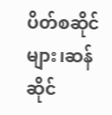ပိတ်စဆိုင်များ၊ဆန်ဆိုင်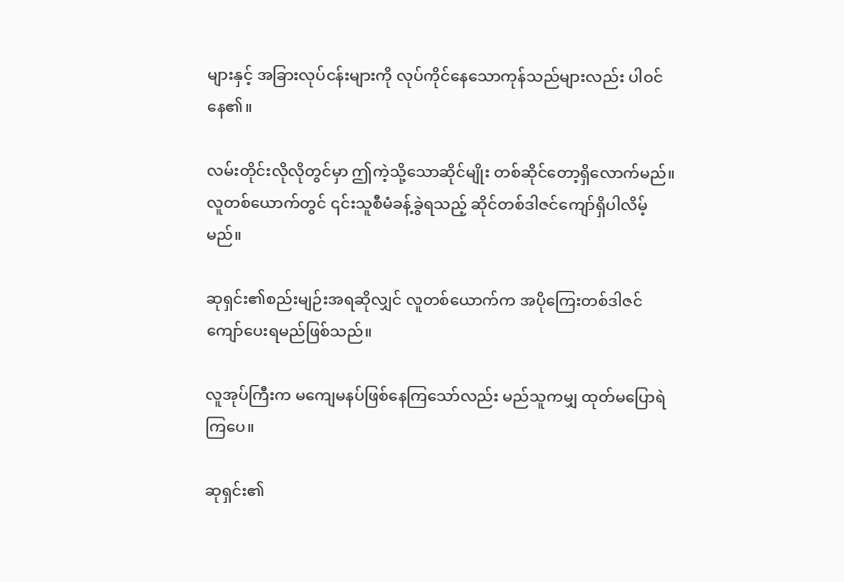များနှင့် အခြားလုပ်ငန်းများကို လုပ်ကိုင်နေသောကုန်သည်များလည်း ပါဝင်နေ၏။

လမ်းတိုင်းလိုလိုတွင်မှာ ဤကဲ့သို့သောဆိုင်မျိုး တစ်ဆိုင်တော့ရှိလောက်မည်။ လူတစ်ယောက်တွင် ၎င်းသူစီမံခန့်ခွဲရသည့် ဆိုင်တစ်ဒါဇင်ကျော်ရှိပါလိမ့်မည်။

ဆုရှင်း၏စည်းမျဉ်းအရဆိုလျှင် လူတစ်ယောက်က အပိုကြေးတစ်ဒါဇင်ကျော်ပေးရမည်ဖြစ်သည်။

လူအုပ်ကြီးက မကျေမနပ်ဖြစ်နေကြသော်လည်း မည်သူကမျှ ထုတ်မပြောရဲကြပေ။

ဆုရှင်း၏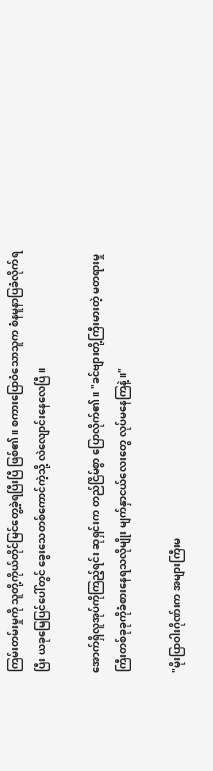ကြမ်းတမ်းမှုကို သူတို့ကိုယ်တိုင်မြင်တွေ့ခဲ့ရပြီးပြီ ဖြစ်၏။ စကားပြောဝံသောသူက စံနမူနာပြခံလိုက်ရပြီး ယခုမြေပြင်ပေါ်တွင် ခွေးသေတစ်ကောင်ကဲ့သို့ လဲလျောင်းနေလေပြီ။

အောက်ရှိလူအုပ်ကိုကြည့်ရင်း ဆုရှင်းက တည်ငြိမ်စွာ ပြောလိုက်၏။ "ခင်ဗျားတို့ကြီးမားတဲ့ မတရားမှုကြီးတစ်ခုခုကိုခံစားနေရသလိုမျိုး မျက်နှာငယ်လေးတွေ လုပ်မနေကြနဲ့။"

"မိုးပြာဝါးဂိုဏ်းက အများကြီးမ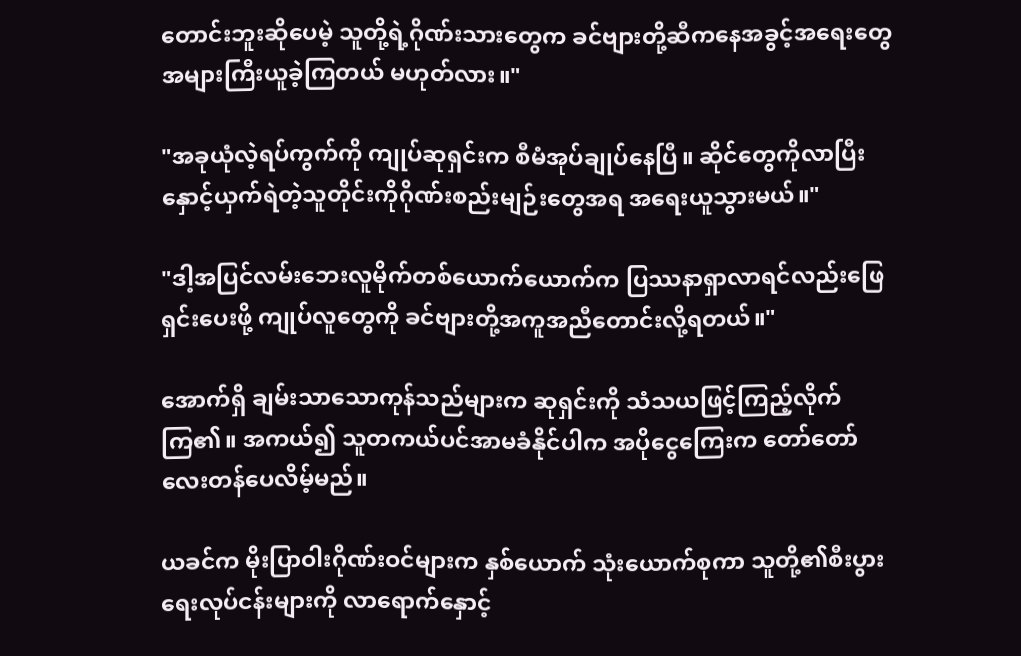တောင်းဘူးဆိုပေမဲ့ သူတို့ရဲ့ဂိုဏ်းသားတွေက ခင်ဗျားတို့ဆီကနေအခွင့်အရေးတွေအများကြီးယူခဲ့ကြတယ် မဟုတ်လား။"

"အခုယုံလဲ့ရပ်ကွက်ကို ကျုပ်ဆုရှင်းက စီမံအုပ်ချုပ်နေပြီ။ ဆိုင်တွေကိုလာပြီးနှောင့်ယှက်ရဲတဲ့သူတိုင်းကိုဂိုဏ်းစည်းမျဉ်းတွေအရ အရေးယူသွားမယ်။"

"ဒါ့အပြင်လမ်းဘေးလူမိုက်တစ်ယောက်ယောက်က ပြဿနာရှာလာရင်လည်းဖြေရှင်းပေးဖို့ ကျုပ်လူတွေကို ခင်ဗျားတို့အကူအညီတောင်းလို့ရတယ်။"

အောက်ရှိ ချမ်းသာသောကုန်သည်များက ဆုရှင်းကို သံသယဖြင့်ကြည့်လိုက်ကြ၏။ အကယ်၍ သူတကယ်ပင်အာမခံနိုင်ပါက အပိုငွေကြေးက တော်တော်လေးတန်ပေလိမ့်မည်။

ယခင်က မိုးပြာဝါးဂိုဏ်းဝင်များက နှစ်ယောက် သုံးယောက်စုကာ သူတို့၏စီးပွားရေးလုပ်ငန်းများကို လာရောက်နှောင့်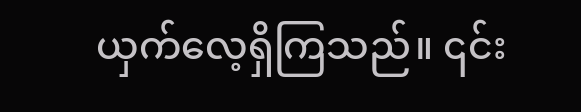ယှက်လေ့ရှိကြသည်။ ၎င်း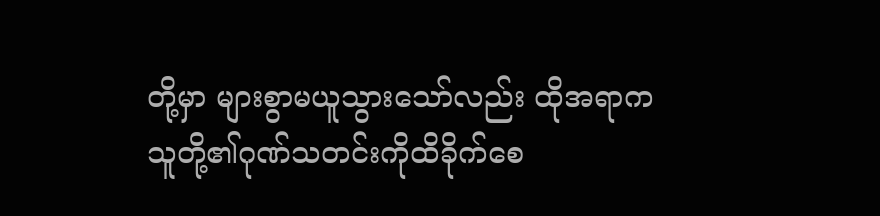တို့မှာ များစွာမယူသွားသော်လည်း ထိုအရာက သူတို့၏ဂုဏ်သတင်းကိုထိခိုက်စေ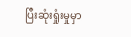ပြီးဆုံးရှုံးမှုမှာ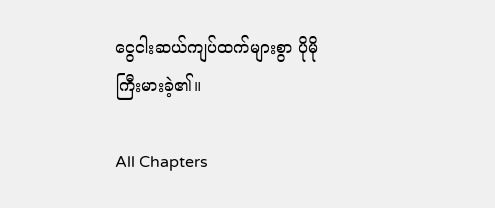ငွေငါးဆယ်ကျပ်ထက်များစွာ ပိုမိုကြီးမားခဲ့၏။

All Chapters